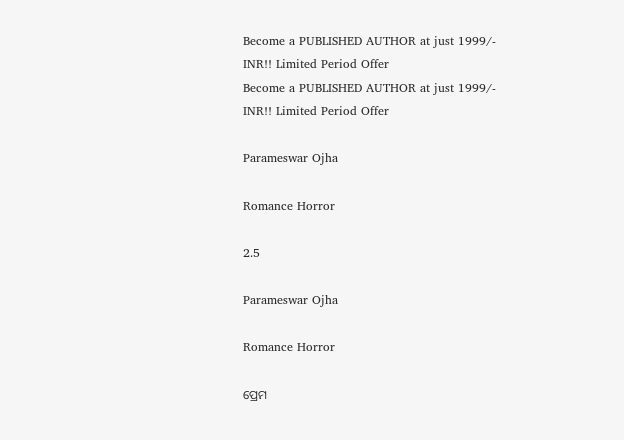Become a PUBLISHED AUTHOR at just 1999/- INR!! Limited Period Offer
Become a PUBLISHED AUTHOR at just 1999/- INR!! Limited Period Offer

Parameswar Ojha

Romance Horror

2.5

Parameswar Ojha

Romance Horror

ପ୍ରେମ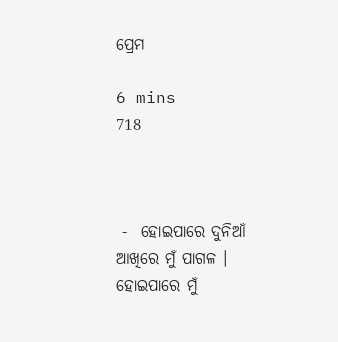ପ୍ରେମ

6 mins
718



 -  ହୋଇପାରେ ଦୁନିଆଁ ଆଖିରେ ମୁଁ ପାଗଳ । ହୋଇପାରେ ମୁଁ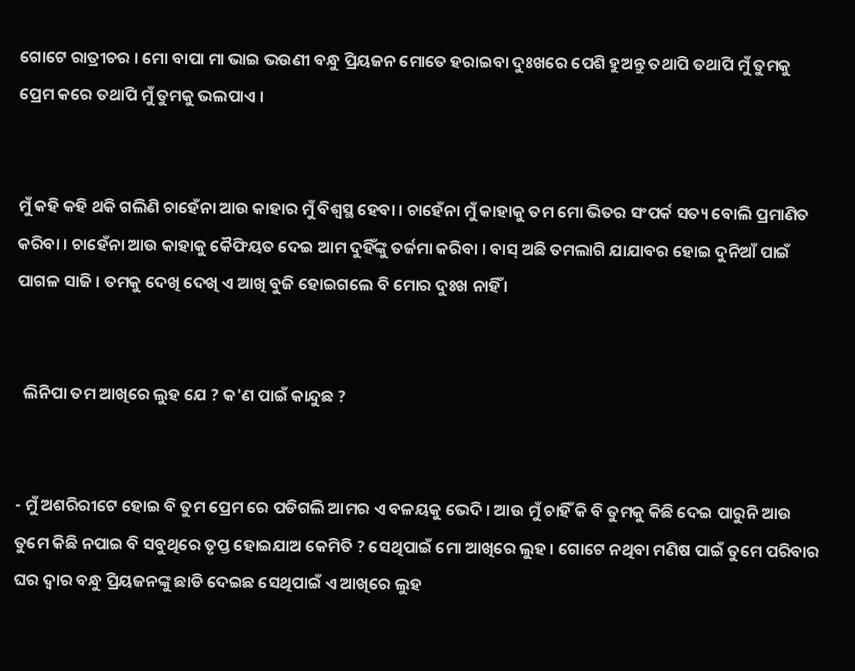ଗୋଟେ ରାତ୍ରୀଚର । ମୋ ବାପା ମା ଭାଇ ଭଉଣୀ ବନ୍ଧୁ ପ୍ରିୟଜନ ମୋତେ ହରାଇବା ଦୁଃଖରେ ପେଶି ହୁଅନ୍ତୁ ତଥାପି ତଥାପି ମୁଁ ତୁମକୁ ପ୍ରେମ କରେ ତଥାପି ମୁଁ ତୁମକୁ ଭଲପାଏ ।


ମୁଁ କହି କହି ଥକି ଗଲିଣି ଚାହେଁନା ଆଉ କାହାର ମୁଁ ବିଶ୍ବସ୍ଥ ହେବା । ଚାହେଁନା ମୁଁ କାହାକୁ ତମ ମୋ ଭିତର ସଂପର୍କ ସତ୍ୟ ବୋଲି ପ୍ରମାଣିତ କରିବା । ଚାହେଁନା ଆଉ କା‌ହାକୁ କୈଫିୟତ ଦେଇ ଆମ ଦୁହିଁଙ୍କୁ ତର୍ଜମା କରିବା । ବାସ୍ ଅଛି ତମଲାଗି ଯାଯାବର ହୋଇ ଦୁନିଆଁ ପାଇଁ ପାଗଳ ସାଜି । ତମକୁ ଦେଖି ଦେଖି ଏ ଆଖି ବୁଜି ହୋଇଗଲେ ବି ମୋର ଦୁଃଖ ନାହିଁ ।


  ଲିନିପା ତମ ଆଖିରେ ଲୁହ ଯେ ? କ'ଣ ପାଇଁ କାନ୍ଦୁଛ ?


- ମୁଁ ଅଶରିରୀଟେ ହୋଇ ବି ତୁମ ପ୍ରେମ ରେ ପଡିଗଲି ଆମର ଏ ବଳୟକୁ ଭେଦି । ଆଉ ମୁଁ ଚାହିଁ କି ବି ତୁମକୁ କିଛି ଦେଇ ପାରୁନି ଆଉ ତୁମେ କିଛି ନପାଇ ବି ସବୁଥିରେ ତୃପ୍ତ ହୋଇଯାଅ କେମିତି ? ସେଥିପାଇଁ ମୋ ଆଖିରେ ଲୁହ । ଗୋଟେ ନଥିବା ମଣିଷ ପାଇଁ ତୁମେ ପରିବାର ଘର ଦ୍ବାର ବନ୍ଧୁ ପ୍ରିୟଜନଙ୍କୁ ଛାଡି ଦେଇଛ ସେଥିପାଇଁ ଏ ଆଖିରେ ଲୁହ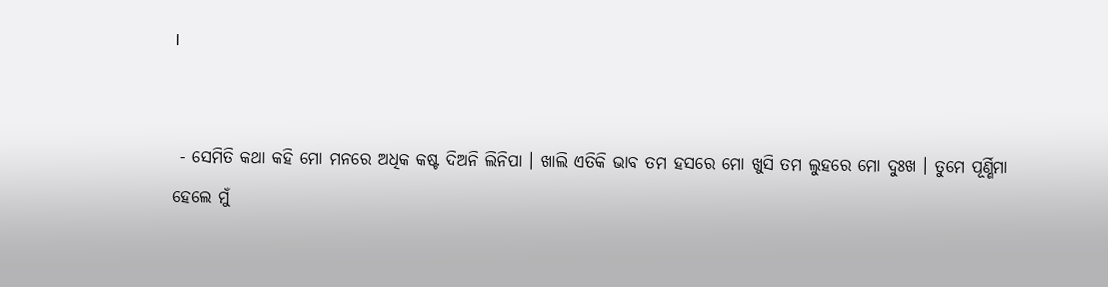।


 - ସେମିତି କଥା କହି ମୋ ମନରେ ଅଧିକ କଷ୍ଟ ଦିଅନି ଲିନିପା । ଖାଲି ଏତିକି ଭାବ ତମ ହସରେ ମୋ ଖୁସି ତମ ଲୁହରେ ମୋ ଦୁଃଖ । ତୁମେ ପୂର୍ଣ୍ଣିମା ହେଲେ ମୁଁ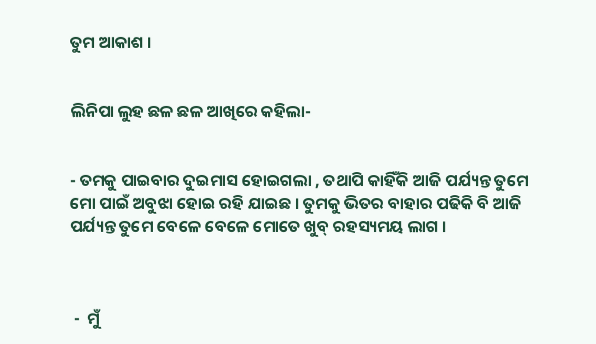ତୁମ ଆକାଶ ।


ଲିନିପା ଲୁହ ଛଳ ଛଳ ଆଖିରେ କହିଲା-


- ତମକୁ ପାଇବାର ଦୁଇମାସ ହୋଇଗଲା , ତଥାପି କାହିଁକି ଆଜି ପର୍ଯ୍ୟନ୍ତ ତୁମେ ମୋ ପାଇଁ ଅବୁଝା ହୋଇ ରହି ଯାଇଛ । ତୁମକୁ ଭିତର ବାହାର ପଢିକି ବି ଆଜି ପର୍ଯ୍ୟନ୍ତ ତୁମେ ବେଳେ ବେଳେ ମୋତେ ଖୁବ୍ ରହସ୍ୟମୟ ଲାଗ ।



 -  ମୁଁ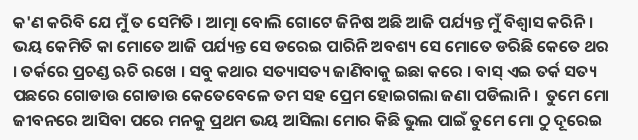କ'ଣ କରିବି ଯେ ମୁଁ ତ ସେମିତି । ଆତ୍ମା ବୋଲି ଗୋଟେ ଜିନିଷ ଅଛି ଆଜି ପର୍ଯ୍ୟନ୍ତ ମୁଁ ବିଶ୍ବାସ କରିନି । ଭୟ କେମିତି କା ମୋତେ ଆଜି ପର୍ଯ୍ୟନ୍ତ ସେ ଡରେଇ ପାରିନି ଅବଶ୍ୟ ସେ ମୋତେ ଡରିଛି କେତେ ଥର । ତର୍କରେ ପ୍ରଚଣ୍ଡ ଋଚି ରଖେ । ସବୁ କଥାର ସତ୍ୟାସତ୍ୟ ଜାଣିବାକୁ ଇଛା କରେ । ବାସ୍ ଏଇ ତର୍କ ସତ୍ୟ ପଛରେ ଗୋଡାଉ ଗୋଡାଉ କେତେବେଳେ ତମ ସହ ପ୍ରେମ ହୋଇଗଲା ଜଣା ପଡିଲାନି ।  ତୁମେ ମୋ ଜୀବନରେ ଆସିବା ପରେ ମନକୁ ପ୍ରଥମ ଭୟ ଆସିଲା ମୋର କିଛି ଭୁଲ ପାଇଁ ତୁମେ ମୋ ଠୁ ଦୂରେଇ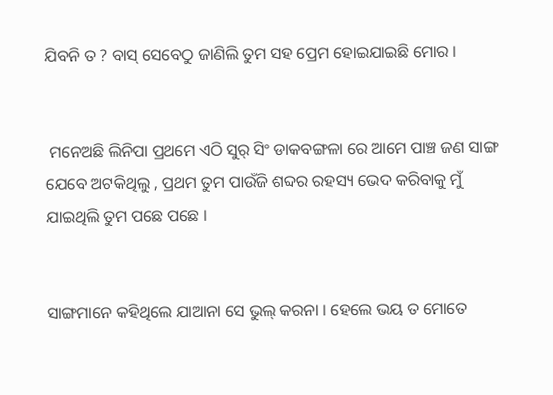ଯିବନି ତ ? ବାସ୍ ସେବେଠୁ ଜାଣିଲି ତୁମ ସହ ପ୍ରେମ ହୋଇଯାଇଛି ମୋର ।


 ମନେଅଛି ଲିନିପା ପ୍ରଥମେ ଏଠି ସୁର୍ ସିଂ ଡାକବଙ୍ଗଳା ରେ ଆମେ ପାଞ୍ଚ ଜଣ ସାଙ୍ଗ ଯେବେ ଅଟକିଥିଲୁ , ପ୍ରଥମ ତୁମ ପାଉଁଜି ଶବ୍ଦର ରହସ୍ୟ ଭେଦ କରିବାକୁ ମୁଁ ଯାଇଥିଲି ତୁମ ପଛେ ପଛେ ।


ସାଙ୍ଗମାନେ କହିଥିଲେ ଯାଆନା ସେ ଭୁଲ୍ କରନା । ହେଲେ ଭୟ ତ ମୋତେ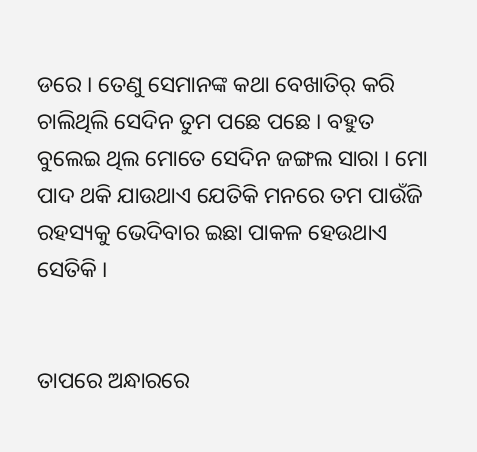ଡରେ । ତେଣୁ ସେମାନଙ୍କ କଥା ବେଖାତିର୍ କରି ଚାଲିଥିଲି ସେଦିନ ତୁମ ପଛେ ପଛେ । ବହୁତ ବୁଲେଇ ଥିଲ ମୋତେ ସେଦିନ ଜଙ୍ଗଲ ସାରା । ମୋ ପାଦ ଥକି ଯାଉଥାଏ ଯେତିକି ମନରେ ତମ ପାଉଁଜି ରହସ୍ୟକୁ ଭେଦିବାର ଇଛା ପାକଳ ହେଉଥାଏ ସେତିକି ।


ତାପରେ ଅନ୍ଧାରରେ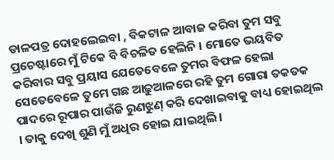ଡାଳପତ୍ର ଦୋହଲେଇବା , ବିକଟାଳ ଆବାଜ କରିବା ତୁମ ସବୁ ପ୍ରଚେଷ୍ଟାରେ ମୁଁ ଟିକେ ବି ବିଚଳିତ ହେଲିନି । ମୋତେ ଭୟବିତ କରିବାର ସବୁ ପ୍ରୟାସ ଯେତେବେଳେ ତୁମର ବିଫଳ ହେଲା ସେତେବେଳେ ତୁମେ ଗଛ ଆଢ଼ୁଆଳରେ ରହି ତୁମ ଗୋରା ତକତକ ପାଦରେ ରୂପାର ପାଉଁଜି ରୁଣଝୁଣ୍ କରି ଦେଖାଇବାକୁ ବାଧ୍ୟ ହୋଇଥିଲ । ତାକୁ ଦେଖି ଶୁଣି ମୁଁ ଅଧିର ହୋଇ ଯାଇଥିଲି ।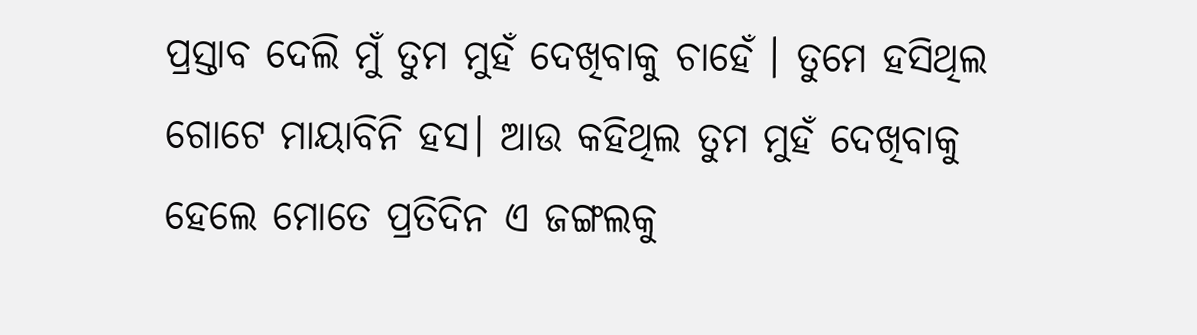ପ୍ରସ୍ତାବ ଦେଲି ମୁଁ ତୁମ ମୁହଁ ଦେଖିବାକୁ ଚାହେଁ । ତୁମେ ହସିଥିଲ ଗୋଟେ ମାୟାବିନି ହସ। ଆଉ କହିଥିଲ ତୁମ ମୁହଁ ଦେଖିବାକୁ ହେଲେ ମୋତେ ପ୍ରତିଦିନ ଏ ଜଙ୍ଗଲକୁ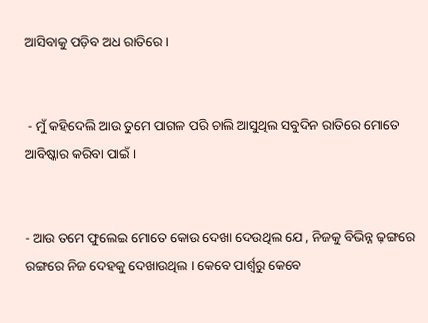ଆସିବାକୁ ପଡ଼ିବ ଅଧ ରାତିରେ ।


 - ମୁଁ କହିଦେଲି ଆଉ ତୁମେ ପାଗଳ ପରି ଚାଲି ଆସୁଥିଲ ସବୁଦିନ ରାତିରେ ମୋତେ ଆବିଷ୍କାର କରିବା ପାଇଁ ।


- ଆଉ ତମେ ଫୁଲେଇ ମୋତେ କୋଉ ଦେଖା ଦେଉଥିଲ ଯେ , ନିଜକୁ ବିଭିନ୍ନ ଢ଼ଙ୍ଗରେ ରଙ୍ଗରେ ନିଜ ଦେହକୁ ଦେଖାଉଥିଲ । କେବେ ପାର୍ଶ୍ଵରୁ କେବେ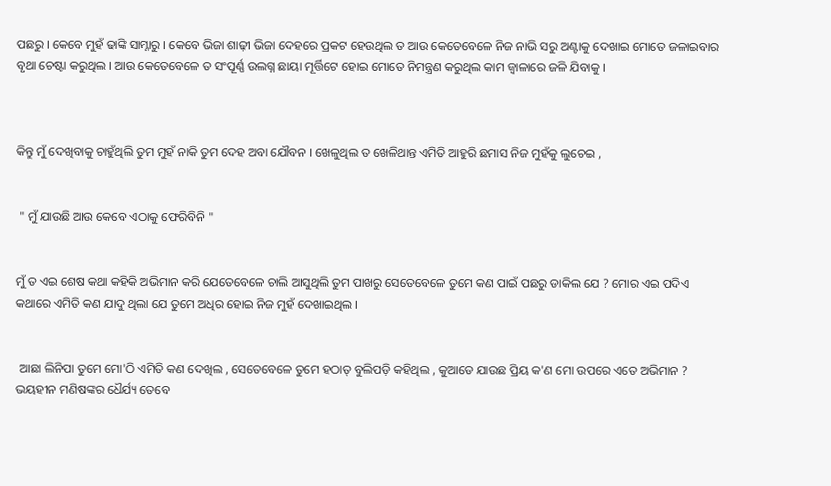ପଛରୁ । କେବେ ମୁହଁ ଢାଙ୍କି ସାମ୍ନାରୁ । କେବେ ଭିଜା ଶାଢ଼ୀ ଭିଜା ଦେହରେ ପ୍ରକଟ ହେଉଥିଲ ତ ଆଉ କେତେବେଳେ ନିଜ ନାଭି ସରୁ ଅଣ୍ଟାକୁ ଦେଖାଇ ମୋତେ ଜଳାଇବାର ବୃଥା ଚେଷ୍ଟା କରୁଥିଲ । ଆଉ କେତେବେଳେ ତ ସଂପୂର୍ଣ୍ଣ ଉଲଗ୍ନ ଛାୟା ମୂର୍ତ୍ତିଟେ ହୋଇ ମୋତେ ନିମନ୍ତ୍ରଣ କରୁଥିଲ କାମ ଜ୍ବାଳାରେ ଜଳି ଯିବାକୁ ।



କିନ୍ତୁ ମୁଁ ଦେଖିବାକୁ ଚାହୁଁଥିଲି ତୁମ ମୁହଁ ନାକି ତୁମ ଦେହ ଅବା ଯୌବନ । ଖେଳୁଥିଲ ତ ଖେଳିଥାନ୍ତ ଏମିତି ଆହୁରି ଛମାସ ନିଜ ମୁହଁକୁ ଲୁଚେଇ ,


 " ମୁଁ ଯାଉଛି ଆଉ କେବେ ଏଠାକୁ ଫେରିବିନି "


ମୁଁ ତ ଏଇ ଶେଷ କଥା କହିକି ଅଭିମାନ କରି ଯେତେବେଳେ ଚାଲି ଆସୁଥିଲି ତୁମ ପାଖରୁ ସେତେବେଳେ ତୁମେ କଣ ପାଇଁ ପଛରୁ ଡାକିଲ ଯେ ? ମୋର ଏଇ ପଦିଏ କଥାରେ ଏମିତି କଣ ଯାଦୁ ଥିଲା ଯେ ତୁମେ ଅଧିର ହୋଇ ନିଜ ମୁହଁ ଦେଖାଇଥିଲ ।


 ଆଛା ଲିନିପା ତୁମେ ମୋ'ଠି ଏମିତି କଣ ଦେଖିଲ , ସେତେବେଳେ ତୁମେ ହଠାତ୍ ବୁଲିପଡ଼ି କହିଥିଲ , କୁଆଡେ ଯାଉଛ ପ୍ରିୟ କ'ଣ ମୋ ଉପରେ ଏତେ ଅଭିମାନ ? ଭୟହୀନ ମଣିଷଙ୍କର ଧୈର୍ଯ୍ୟ ତେବେ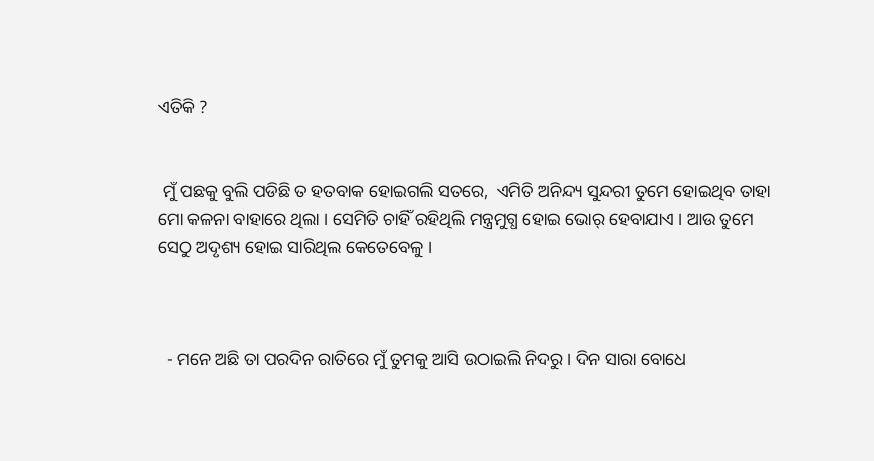ଏତିକି ?


 ମୁଁ ପଛକୁ ବୁଲି ପଡିଛି ତ ହତବାକ ହୋଇଗଲି ସତରେ,  ଏମିତି ଅନିନ୍ଦ୍ୟ ସୁନ୍ଦରୀ ତୁମେ ହୋଇଥିବ ତାହା ମୋ କଳନା ବାହାରେ ଥିଲା । ସେମିତି ଚାହିଁ ରହିଥିଲି ମନ୍ତ୍ରମୁଗ୍ଧ ହୋଇ ଭୋର୍ ହେବାଯାଏ । ଆଉ ତୁମେ ସେଠୁ ଅଦୃଶ୍ୟ ହୋଇ ସାରିଥିଲ କେତେବେଳୁ ।



  - ମନେ ଅଛି ତା ପରଦିନ ରାତିରେ ମୁଁ ତୁମକୁ ଆସି ଉଠାଇଲି ନିଦରୁ । ଦିନ ସାରା ବୋଧେ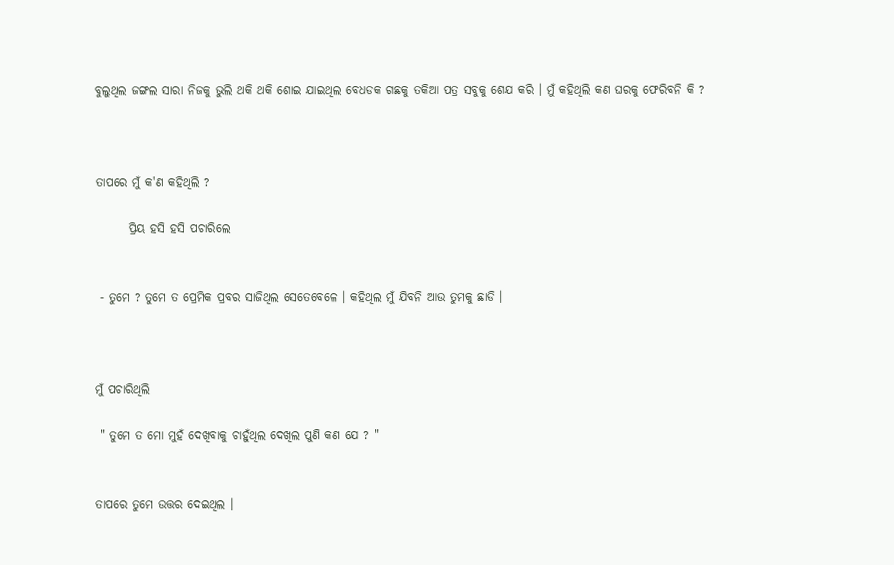ବୁଲୁଥିଲ ଜଙ୍ଗଲ ସାରା ନିଜକୁ ଭୁଲି ଥକି ଥକି ଶୋଇ ଯାଇଥିଲ ବେଧଡକ ଗଛକୁ ତକିଆ ପତ୍ର ସବୁକୁ ଶେଯ କରି । ମୁଁ କହିଥିଲି କଣ ଘରକୁ ଫେରିବନି କି ?



ତାପରେ ମୁଁ କ'ଣ କହିଥିଲି ?

       ପ୍ରିୟ ହସି ହସି ପଚାରିଲେ


 - ତୁମେ ? ତୁମେ ତ ପ୍ରେମିକ ପ୍ରବର ସାଜିଥିଲ ସେତେବେଳେ । କହିଥିଲ ମୁଁ ଯିବନି ଆଉ ତୁମକୁ ଛାଡି ।



ମୁଁ ପଚାରିଥିଲି

 " ତୁମେ ତ ମୋ ମୁହଁ ଦେଖିବାକୁ ଚାହୁଁଥିଲ ଦେଖିଲ ପୁଣି କଣ ଯେ ? "


ତାପରେ ତୁମେ ଉତ୍ତର ଦେଇଥିଲ ।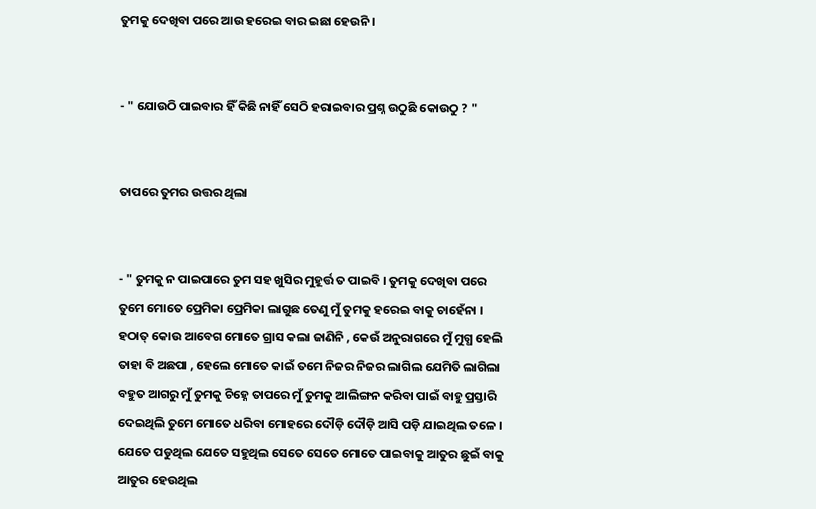ତୁମକୁ ଦେଖିବା ପରେ ଆଉ ହରେଇ ବାର ଇଛା ହେଉନି ।


- " ଯୋଉଠି ପାଇବାର ହିଁ କିଛି ନାହିଁ ସେଠି ହରାଇବାର ପ୍ରଶ୍ନ ଉଠୁଛି କୋଉଠୁ ? "


ତାପରେ ତୁମର ଉତ୍ତର ଥିଲା


- " ତୁମକୁ ନ ପାଇପାରେ ତୁମ ସହ ଖୁସିର ମୁହୂର୍ତ୍ତ ତ ପାଇବି । ତୁମକୁ ଦେଖିବା ପରେ ତୁମେ ମୋତେ ପ୍ରେମିକା ପ୍ରେମିକା ଲାଗୁଛ ତେଣୁ ମୁଁ ତୁମକୁ ହରେଇ ବାକୁ ଚାହେଁନା । ହଠାତ୍ କୋଉ ଆବେଗ ମୋତେ ଗ୍ରାସ କଲା ଜାଣିନି , କେଉଁ ଅନୁରାଗରେ ମୁଁ ମୁଗ୍ଧ ହେଲି ତାହା ବି ଅଛପା , ହେଲେ ମୋତେ କାଇଁ ତମେ ନିଜର ନିଜର ଲାଗିଲ ଯେମିତି ଲାଗିଲା ବହୁତ ଆଗରୁ ମୁଁ ତୁମକୁ ଚିହ୍ନେ ତାପରେ ମୁଁ ତୁମକୁ ଆଲିଙ୍ଗନ କରିବା ପାଇଁ ବାହୁ ପ୍ରସ୍ତାରି ଦେଇଥିଲି ତୁମେ ମୋତେ ଧରିବା ମୋହରେ ଦୌଡ଼ି ଦୌଡ଼ି ଆସି ପଡ଼ି ଯାଇଥିଲ ତଳେ । ଯେତେ ପଡୁଥିଲ ଯେତେ ସହୁଥିଲ ସେତେ ସେତେ ମୋତେ ପାଇବାକୁ ଆତୁର ଛୁଇଁ ବାକୁ ଆତୁର ହେଉଥିଲ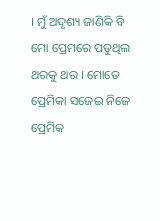। ମୁଁ ଅଦୃଶ୍ୟ ଜାଣିକି ବି ମୋ ପ୍ରେମରେ ପଡୁଥିଲ ଥରକୁ ଥର । ମୋତେ ପ୍ରେମିକା ସଜେଇ ନିଜେ ପ୍ରେମିକ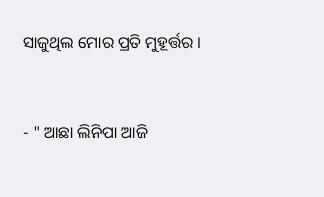ସାଜୁଥିଲ ମୋର ପ୍ରତି ମୁହୂର୍ତ୍ତର ।


- " ଆଛା ଲିନିପା ଆଜି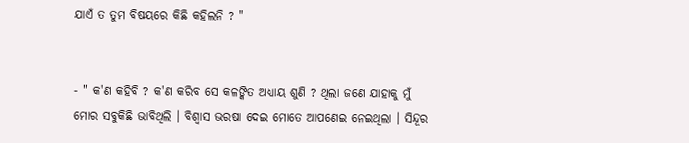ଯାଏଁ ତ ତୁମ ବିଷୟରେ କିଛି କହିଲନି ? "


- " କ'ଣ କହିବି ? କ'ଣ କରିବ ସେ କଳଙ୍କିତ ଅଧ୍ୟାୟ ଶୁଣି ? ଥିଲା ଜଣେ ଯାହାକୁ ମୁଁ ମୋର ସବୁକିଛି ଭାବିଥିଲି । ବିଶ୍ବାସ ଭରଷା ଦେଇ ମୋତେ ଆପଣେଇ ନେଇଥିଲା । ସିନ୍ଦୂର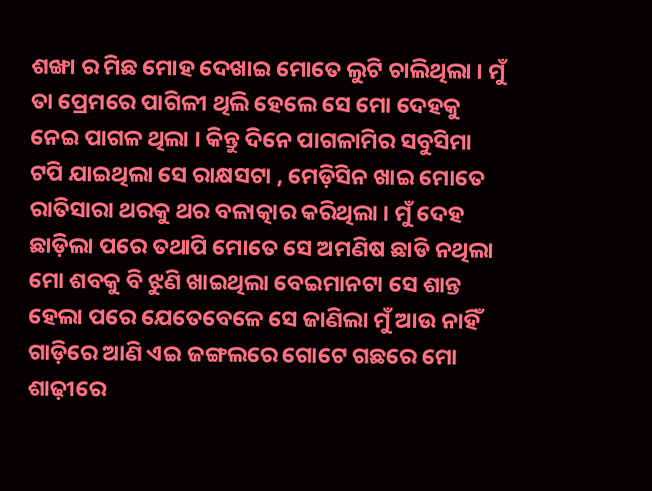ଶଙ୍ଖା ର ମିଛ ମୋହ ଦେଖାଇ ମୋତେ ଲୁଟି ଚାଲିଥିଲା । ମୁଁ ତା ପ୍ରେମରେ ପାଗିଳୀ ଥିଲି ହେଲେ ସେ ମୋ ଦେହକୁ ନେଇ ପାଗଳ ଥିଲା । କିନ୍ତୁ ଦିନେ ପାଗଳାମିର ସବୁସିମା ଟପି ଯାଇଥିଲା ସେ ରାକ୍ଷସଟା , ମେଡ଼ିସିନ ଖାଇ ମୋତେ ରାତିସାରା ଥରକୁ ଥର ବଳାତ୍କାର କରିଥିଲା । ମୁଁ ଦେହ ଛାଡ଼ିଲା ପରେ ତଥାପି ମୋତେ ସେ ଅମଣିଷ ଛାଡି ନଥିଲା ମୋ ଶବକୁ ବି ଝୁଣି ଖାଇଥିଲା ବେଇମାନଟା ସେ ଶାନ୍ତ ହେଲା ପରେ ଯେତେବେଳେ ସେ ଜାଣିଲା ମୁଁ ଆଉ ନାହିଁ ଗାଡ଼ିରେ ଆଣି ଏଇ ଜଙ୍ଗଲରେ ଗୋଟେ ଗଛରେ ମୋ ଶାଢ଼ୀରେ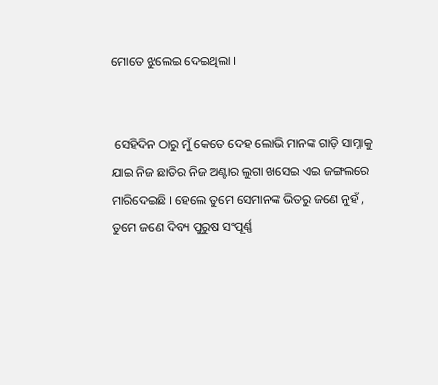ମୋତେ ଝୁଲେଇ ଦେଇଥିଲା ।


 ସେହିଦିନ ଠାରୁ ମୁଁ କେତେ ଦେହ ଲୋଭି ମାନଙ୍କ ଗାଡ଼ି ସାମ୍ନାକୁ ଯାଇ ନିଜ ଛାତିର ନିଜ ଅଣ୍ଟାର ଲୁଗା ଖସେଇ ଏଇ ଜଙ୍ଗଲରେ ମାରିଦେଇଛି । ହେଲେ ତୁମେ ସେମାନଙ୍କ ଭିତରୁ ଜଣେ ନୁହଁ , ତୁମେ ଜଣେ ଦିବ୍ୟ ପୁରୁଷ ସଂପୂର୍ଣ୍ଣ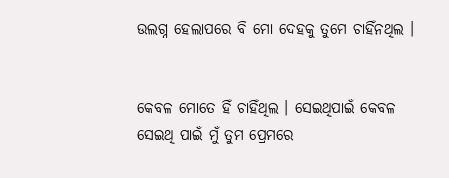ଉଲଗ୍ନ ହେଲାପରେ ବି ମୋ ଦେହକୁ ତୁମେ ଚାହିଁନଥିଲ ‌।


କେବଳ ମୋତେ ହିଁ ଚାହିଁଥିଲ । ସେଇଥିପାଇଁ କେବଳ ସେଇଥି ପାଇଁ ମୁଁ ତୁମ ପ୍ରେମରେ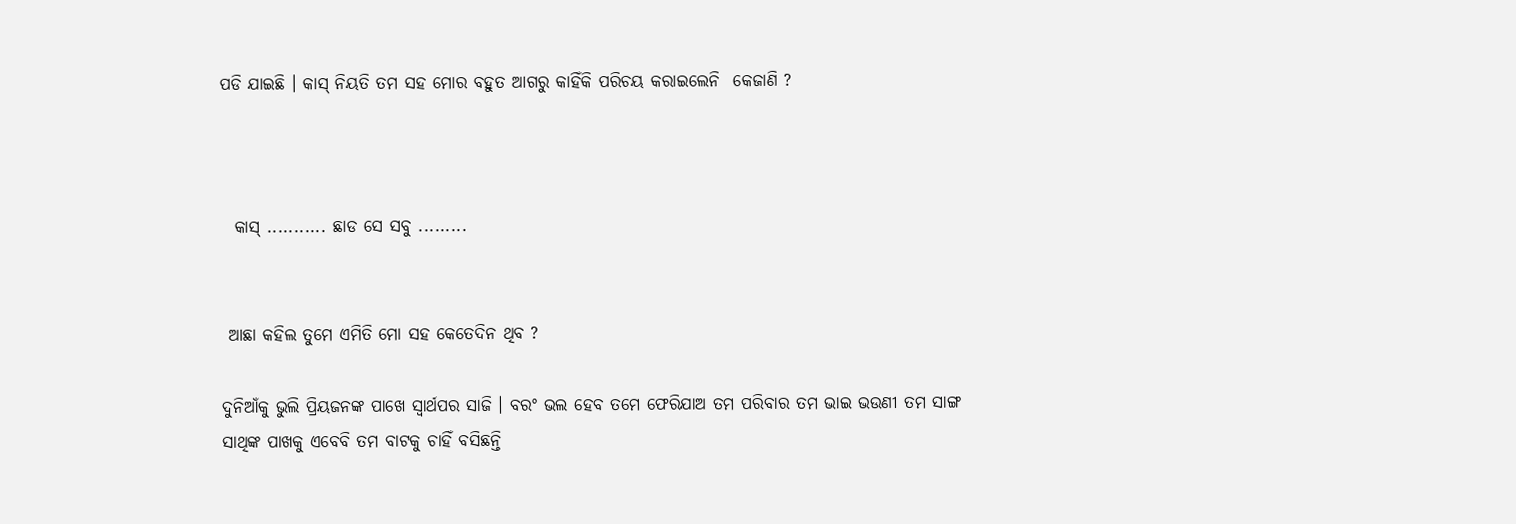ପଡି ଯାଇଛି । କାସ୍ ନିୟତି ତମ ସହ ମୋର ବହୁତ ଆଗରୁ କାହିଁକି ପରିଚୟ କରାଇଲେନି  କେଜାଣି ?



  କାସ୍ ........... ଛାଡ ସେ ସବୁ .........


 ଆଛା କହିଲ ତୁମେ ଏମିତି ମୋ ସହ କେତେଦିନ ଥିବ ?

ଦୁନିଆଁକୁ ଭୁଲି ପ୍ରିୟଜନଙ୍କ ପାଖେ ସ୍ୱାର୍ଥପର ସାଜି । ବରଂ ଭଲ ହେବ ତମେ ଫେରିଯାଅ ତମ ପରିବାର ତମ ଭାଇ ଭଉଣୀ ତମ ସାଙ୍ଗ ସାଥିଙ୍କ ପାଖକୁ ଏବେବି ତମ ବାଟକୁ ଚାହିଁ ବସିଛନ୍ତି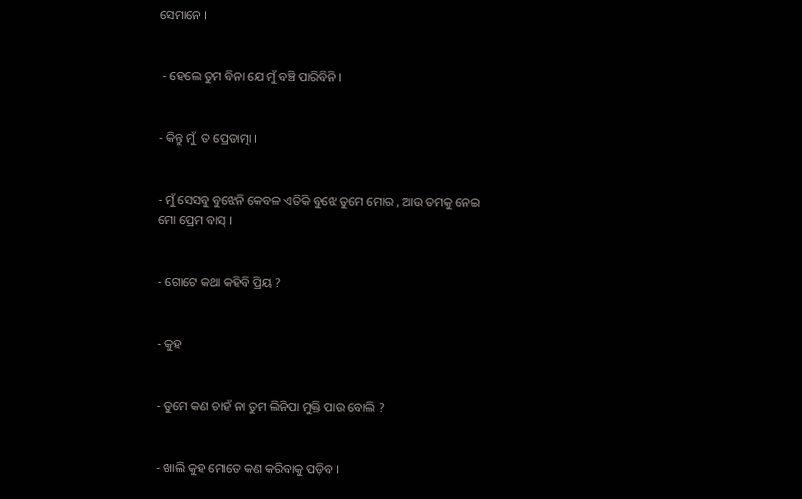ସେମାନେ ।


 - ହେଲେ ତୁମ ବିନା ଯେ ମୁଁ ବଞ୍ଚି ପାରିବିନି ।


- କିନ୍ତୁ ମୁଁ ‌‌ ତ ପ୍ରେତାତ୍ମା ।


- ମୁଁ ସେସବୁ ବୁଝେନି କେବଳ ଏତିକି ବୁଝେ ତୁମେ ମୋର , ଆଉ ତମକୁ ନେଇ ମୋ ପ୍ରେମ ବାସ୍ ।


- ଗୋଟେ କଥା କହିବି ‌‌‌ପ୍ରିୟ ?


- କୁହ


- ତୁମେ କଣ ଚାହଁ ନା ତୁମ ଲିନିପା ମୁକ୍ତି ପାଉ ବୋଲି ?


- ଖାଲି କୁହ ମୋତେ କଣ କରିବାକୁ ପଡ଼ିବ ।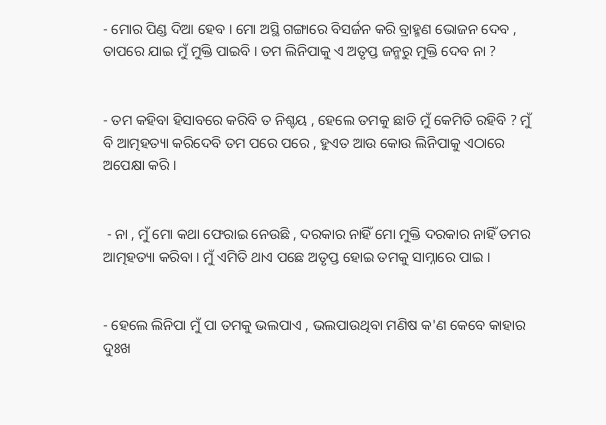- ମୋର ପିଣ୍ଡ ଦିଆ ହେବ । ମୋ ଅସ୍ଥି ଗଙ୍ଗାରେ ବିସର୍ଜନ କରି ବ୍ରାହ୍ମଣ ଭୋଜନ ଦେବ , ତାପରେ ଯାଇ ମୁଁ ମୁକ୍ତି ପାଇବି । ତମ ଲିନିପାକୁ ଏ ଅତୃପ୍ତ ଜନ୍ମରୁ ମୁକ୍ତି ଦେବ ନା ?


- ତମ କହିବା ହିସାବରେ କରିବି ତ ନିଶ୍ଚୟ , ହେଲେ ତମକୁ ଛାଡି ମୁଁ କେମିତି ରହିବି ? ମୁଁ ବି ଆତ୍ମହତ୍ୟା କରିଦେବି ତମ ପରେ ପରେ , ହୁଏତ ଆଉ କୋଉ ଲିନିପାକୁ ଏଠାରେ ଅପେକ୍ଷା କରି ।


 - ନା , ମୁଁ ମୋ କଥା ଫେରାଇ ନେଉଛି , ଦରକାର ନାହିଁ ମୋ ମୁକ୍ତି ଦରକାର ନାହିଁ ତମର ଆତ୍ମହତ୍ୟା କରିବା । ମୁଁ ଏମିତି ଥାଏ ପଛେ ଅତୃପ୍ତ ହୋଇ ତମକୁ ସାମ୍ନାରେ ପାଇ ।


- ହେଲେ ଲିନିପା ମୁଁ ପା ତମକୁ ଭଲପାଏ , ଭଲପାଉଥିବା ମଣିଷ କ'ଣ କେବେ କାହାର ଦୁଃଖ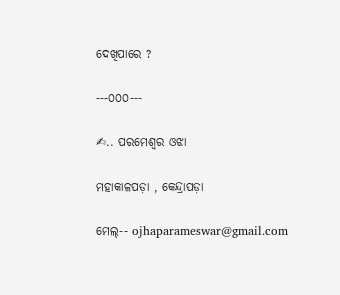ଦେଖିପାରେ ?

---୦୦୦---

✍.. ପରମେଶ୍ବର ଓଝା

ମହାକାଳପଡ଼ା , କେନ୍ଦ୍ରାପଡ଼ା

ମେଲ୍-- ojhaparameswar@gmail.com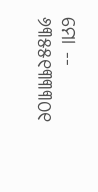ମୋ -- ୬୩୫୫୧୩୩୩୦୧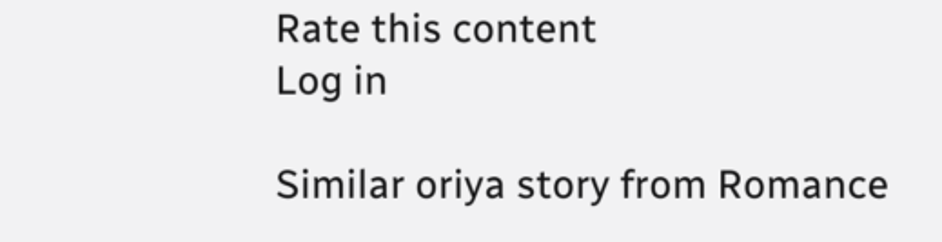Rate this content
Log in

Similar oriya story from Romance